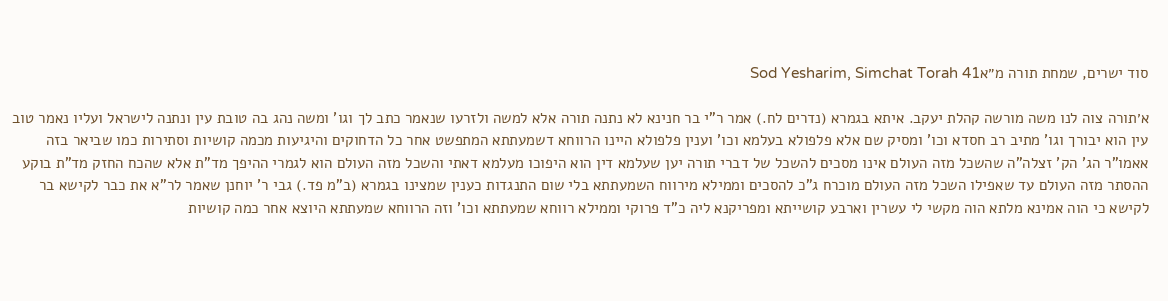סוד ישרים, שמחת תורה מ״אSod Yesharim, Simchat Torah 41

א׳תורה צוה לנו משה מורשה קהלת יעקב. איתא בגמרא (נדרים לח.) אמר ר"י בר חנינא לא נתנה תורה אלא למשה ולזרעו שנאמר כתב לך וגו' ומשה נהג בה טובת עין ונתנה לישראל ועליו נאמר טוב עין הוא יבורך וגו' מתיב רב חסדא וכו' ומסיק שם אלא פלפולא בעלמא וכו' וענין פלפולא היינו הרווחא דשמעתתא המתפשט אחר כל הדחוקים והיגיעות מכמה קושיות וסתירות כמו שביאר בזה אאמו"ר הג' הק' זצלה"ה שהשכל מזה העולם אינו מסכים להשכל של דברי תורה יען שעלמא דין הוא היפוכו מעלמא דאתי והשכל מזה העולם הוא לגמרי ההיפך מד"ת אלא שהכח החזק מד"ת בוקע ההסתר מזה העולם עד שאפילו השכל מזה העולם מוכרח ג"כ להסכים וממילא מירווח השמעתתא בלי שום התנגדות כענין שמצינו בגמרא (ב"מ פד.) גבי ר' יוחנן שאמר לר"א את כבר לקישא בר לקישא כי הוה אמינא מלתא הוה מקשי לי עשרין וארבע קושייתא ומפריקנא ליה כ"ד פרוקי וממילא רווחא שמעתתא וכו' וזה הרווחא שמעתתא היוצא אחר כמה קושיות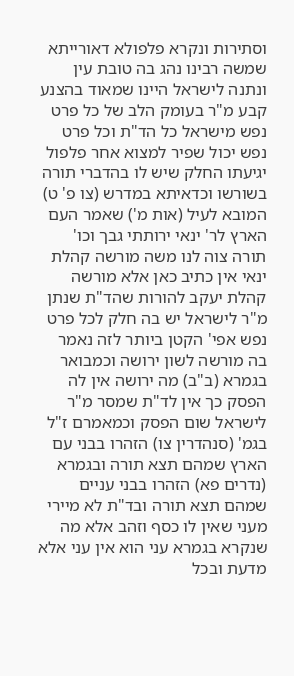וסתירות ונקרא פלפולא דאורייתא שמשה רבינו נהג בה טובת עין ונתנה לישראל היינו שמאוד בהצנע קבע מ"ר בעומק הלב של כל פרט נפש מישראל כל הד"ת וכל פרט נפש יכול שפיר למצוא אחר פלפול יגיעתו החלק שיש לו בהדברי תורה בשורשו וכדאיתא במדרש (צו פ' ט) המובא לעיל (אות מ') שאמר העם הארץ לר' ינאי ירותתי גבך וכו' תורה צוה לנו משה מורשה קהלת ינאי אין כתיב כאן אלא מורשה קהלת יעקב להורות שהד"ת שנתן מ"ר לישראל יש בה חלק לכל פרט נפש אפי' הקטן ביותר לזה נאמר בה מורשה לשון ירושה וכמבואר בגמרא (ב"ב) מה ירושה אין לה הפסק כך אין לד"ת שמסר מ"ר לישראל שום הפסק וכמאמרם ז"ל בגמ' (סנהדרין צו) הזהרו בבני עם הארץ שמהם תצא תורה ובגמרא (נדרים פא) הזהרו בבני עניים שמהם תצא תורה ובד"ת לא מיירי מעני שאין לו כסף וזהב אלא מה שנקרא בגמרא עני הוא אין עני אלא מדעת ובכל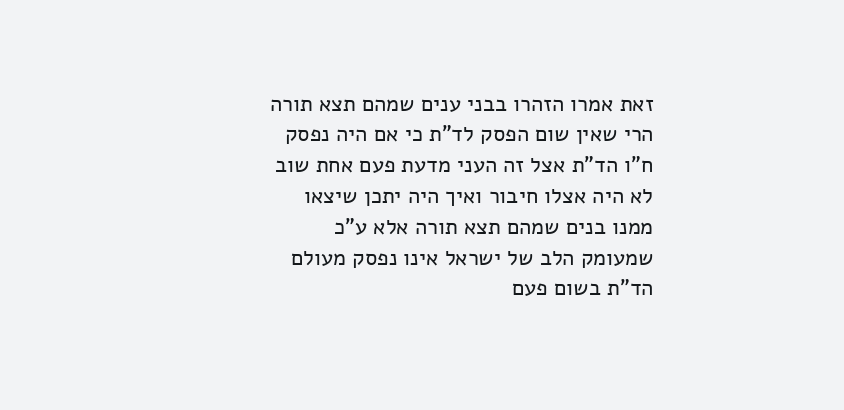זאת אמרו הזהרו בבני ענים שמהם תצא תורה הרי שאין שום הפסק לד"ת כי אם היה נפסק ח"ו הד"ת אצל זה העני מדעת פעם אחת שוב לא היה אצלו חיבור ואיך היה יתכן שיצאו ממנו בנים שמהם תצא תורה אלא ע"כ שמעומק הלב של ישראל אינו נפסק מעולם הד"ת בשום פעם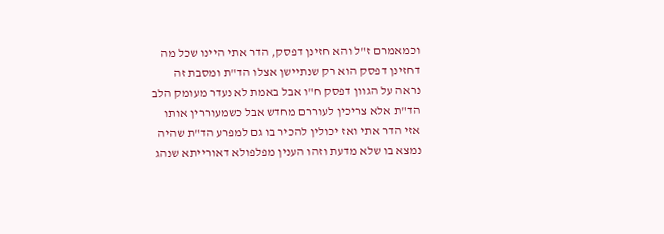וכמאמרם ז"ל והא חזינן דפסק, הדר אתי היינו שכל מה דחזינן דפסק הוא רק שנתיישן אצלו הד"ת ומסבת זה נראה על הגוון דפסק ח"ו אבל באמת לא נעדר מעומק הלב הד"ת אלא צריכין לעוררם מחדש אבל כשמעוררין אותו אזי הדר אתי ואז יכולין להכיר בו גם למפרע הד"ת שהיה נמצא בו שלא מדעת וזהו הענין מפלפולא דאורייתא שנהג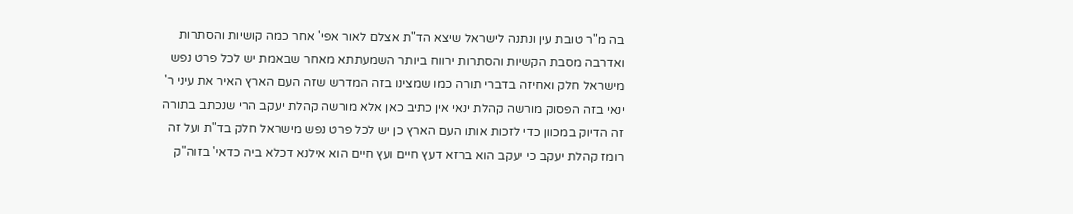בה מ"ר טובת עין ונתנה לישראל שיצא הד"ת אצלם לאור אפי' אחר כמה קושיות והסתרות ואדרבה מסבת הקשיות והסתרות ירווח ביותר השמעתתא מאחר שבאמת יש לכל פרט נפש מישראל חלק ואחיזה בדברי תורה כמו שמצינו בזה המדרש שזה העם הארץ האיר את עיני ר' ינאי בזה הפסוק מורשה קהלת ינאי אין כתיב כאן אלא מורשה קהלת יעקב הרי שנכתב בתורה זה הדיוק במכוון כדי לזכות אותו העם הארץ כן יש לכל פרט נפש מישראל חלק בד"ת ועל זה רומז קהלת יעקב כי יעקב הוא ברזא דעץ חיים ועץ חיים הוא אילנא דכלא ביה כדאי' בזוה"ק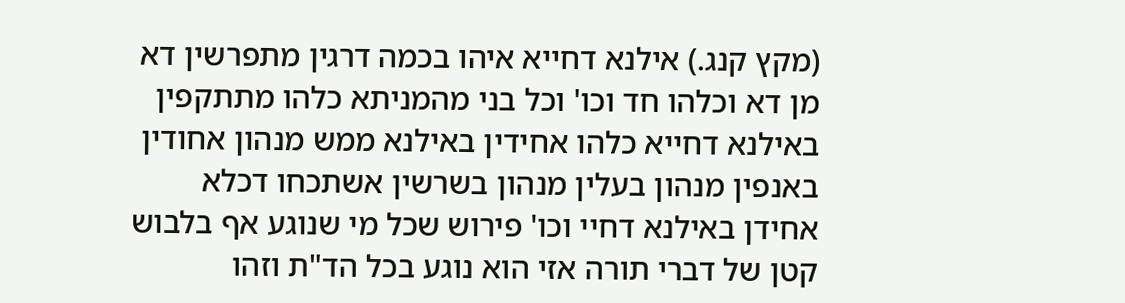(מקץ קנג.) אילנא דחייא איהו בכמה דרגין מתפרשין דא מן דא וכלהו חד וכו' וכל בני מהמניתא כלהו מתתקפין באילנא דחייא כלהו אחידין באילנא ממש מנהון אחודין באנפין מנהון בעלין מנהון בשרשין אשתכחו דכלא אחידן באילנא דחיי וכו' פירוש שכל מי שנוגע אף בלבוש קטן של דברי תורה אזי הוא נוגע בכל הד"ת וזהו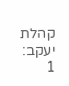קהלת יעקב:
1